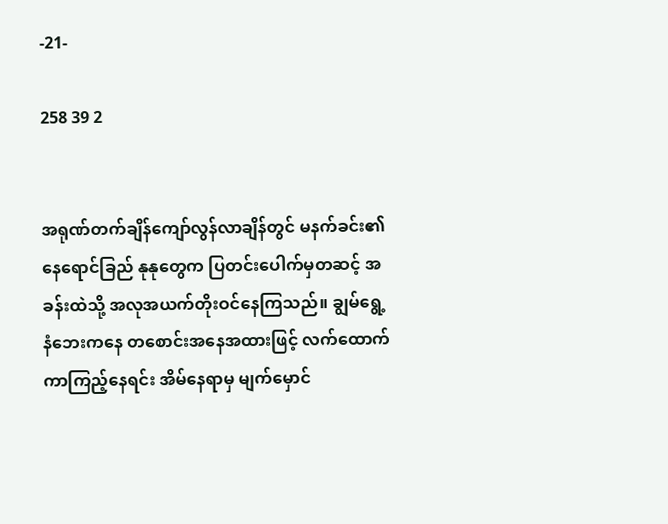-21-

258 39 2


အရုဏ်တက်ချိန်ကျော်လွန်လာချိန်တွင် မနက်ခင်း၏ နေရောင်ခြည် နုနုတွေက ပြတင်းပေါက်မှတဆင့် အခန်းထဲသို့ အလုအယက်တိုးဝင်နေကြသည်။ ချွမ်ရွေ့ နံဘေးကနေ တစောင်းအနေအထားဖြင့် လက်ထောက်ကာကြည့်နေရင်း အိမ်နေရာမှ မျက်မှောင်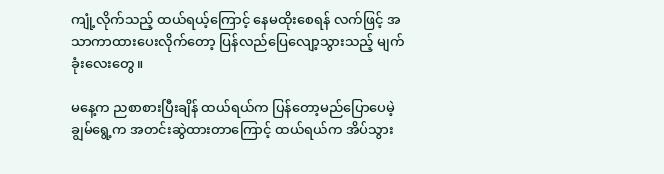ကျုံ့လိုက်သည့် ထယ်ရယ့်ကြောင့် နေမထိုးစေရန် လက်ဖြင့် အသာကာထားပေးလိုက်တော့ ပြန်လည်ပြေလျော့သွားသည့် မျက်ခုံးလေးတွေ။

မနေ့က ညစာစားပြီးချိန် ထယ်ရယ်က ပြန်တော့မည်ပြောပေမဲ့ ချွမ်ရွေ့က အတင်းဆွဲထားတာကြောင့် ထယ်ရယ်က အိပ်သွား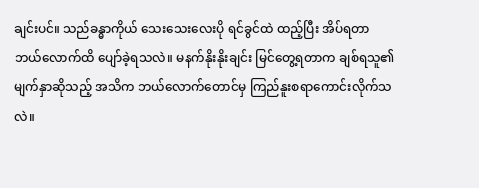ချင်းပင်။ သည်ခန္ဓာကိုယ် သေးသေးလေးပို ရင်ခွင်ထဲ ထည့်ပြီး အိပ်ရတာ ဘယ်လောက်ထိ ပျော်ခဲ့ရသလဲ။ မနက်နိုးနိုးချင်း မြင်တွေ့ရတာက ချစ်ရသူ၏ မျက်နှာဆိုသည့် အသိက ဘယ်လောက်တောင်မှ ကြည်နူးစရာကောင်းလိုက်သလဲ။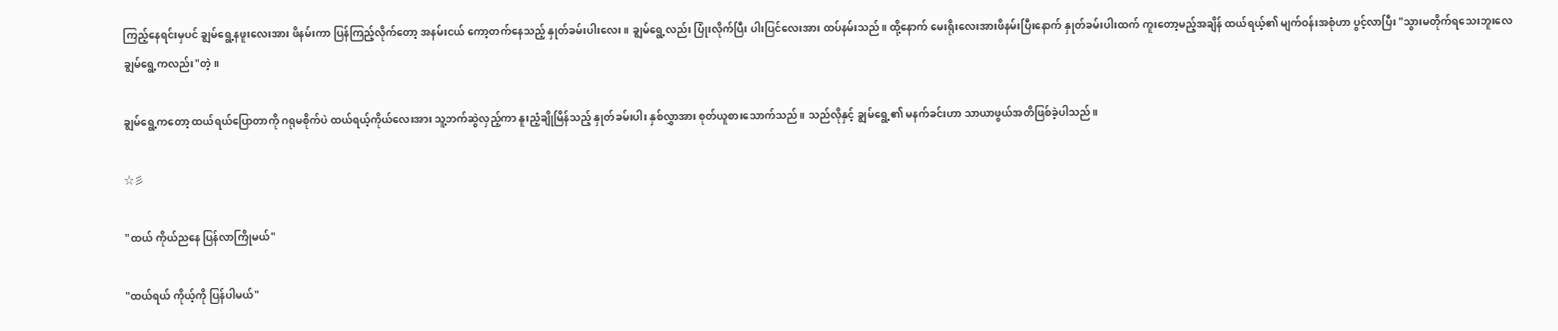ကြည့်နေရင်းမှပင် ချွမ်ရွေ့နဖူးလေးအား ဖိနမ်းကာ ပြန်ကြည့်လိုက်တော့ အနမ်းငယ် ကော့တက်နေသည့် နှုတ်ခမ်းပါးလေး။ ချွမ်ရွေ့လည်း ပြုံးလိုက်ပြီး ပါးပြင်လေးအား ထပ်နမ်းသည်။ ထို့နောက် မေးရိုးလေးအားဖိနမ်းပြီးနောက် နှုတ်ခမ်းပါးထက် ကူးတော့မည့်အချိန် ထယ်ရယ့်၏ မျက်ဝန်းအစုံဟာ ပွင့်လာပြီး "သွားမတိုက်ရသေးဘူးလေ ချွမ်ရွေ့ကလည်း"တဲ့။

ချွမ်ရွေ့ကတော့ ထယ်ရယ်ပြောတာကို ဂရုမစိုက်ပဲ ထယ်ရယ့်ကိုယ်လေးအား သူ့ဘက်ဆွဲလှည့်ကာ နူးညံ့ချိုမြိန်သည့် နှုတ်ခမ်းပါး နှစ်လွှာအား စုတ်ယူစားသောက်သည်။ သည်လိုနှင့် ချွမ်ရွေ့၏ မနက်ခင်းဟာ သာယာဖွယ်အတိဖြစ်ခဲ့ပါသည်။

☆彡

"ထယ် ကိုယ်ညနေ ပြန်လာကြိုမယ်"

"ထယ်ရယ် ကိုယ့်ကို ပြန်ပါမယ်"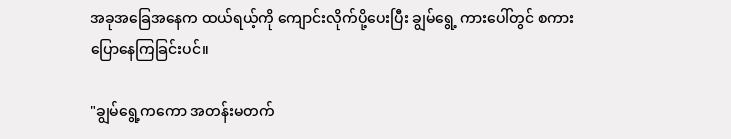အခုအခြေအနေက ထယ်ရယ့်ကို ကျောင်းလိုက်ပို့ပေးပြီး ချွမ်ရွေ့ ကားပေါ်တွင် စကားပြောနေကြခြင်းပင်။

"ချွမ်ရွေ့ကကော အတန်းမတက်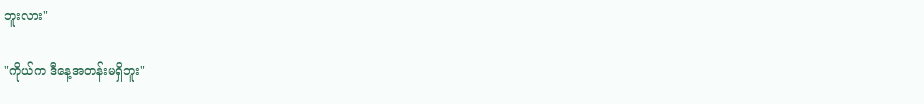ဘူးလား"

"ကိုယ်က ဒီနေ့အတန်းမရှိဘူး"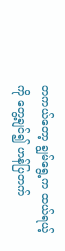တကယ်တော့ ချွမ်ရွေ့က ထယ်ရယ့်ကို တွေ့ချင်၍ ဟန်ပြတက်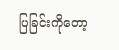ပြခြင်းကိုတော့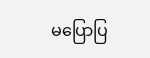မပြောပြ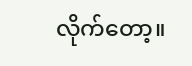လိုက်တော့။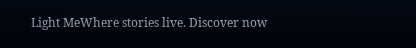Light MeWhere stories live. Discover now